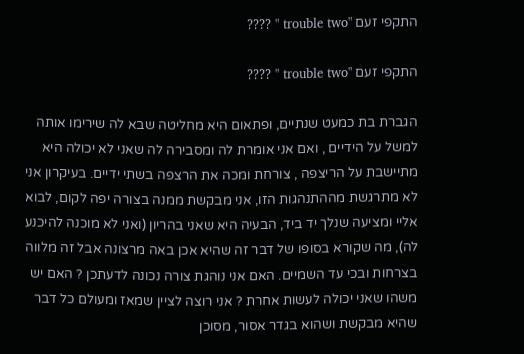התקפי זעם "trouble two " ????

התקפי זעם "trouble two " ????

הגברת בת כמעט שנתיים, ופתאום היא מחליטה שבא לה שירימו אותה למשל על הידיים , ואם אני אומרת לה ומסבירה לה שאני לא יכולה היא מתיישבת על הריצפה , צורחת ומכה את הרצפה בשתי ידיים. בעיקרון אני לא מתרגשת מההתנהגות הזו, אני מבקשת ממנה בצורה יפה לקום, לבוא אליי ומציעה שנלך יד ביד, הבעיה היא שאני בהריון (ואני לא מוכנה להיכנע לה), מה שקורא בסופו של דבר זה שהיא אכן באה מרצונה אבל זה מלווה בצרחות ובכי עד השמיים. האם אני נוהגת צורה נכונה לדעתכן ? האם יש משהו שאני יכולה לעשות אחרת ? אני רוצה לציין שמאז ומעולם כל דבר שהיא מבקשת ושהוא בגדר אסור, מסוכן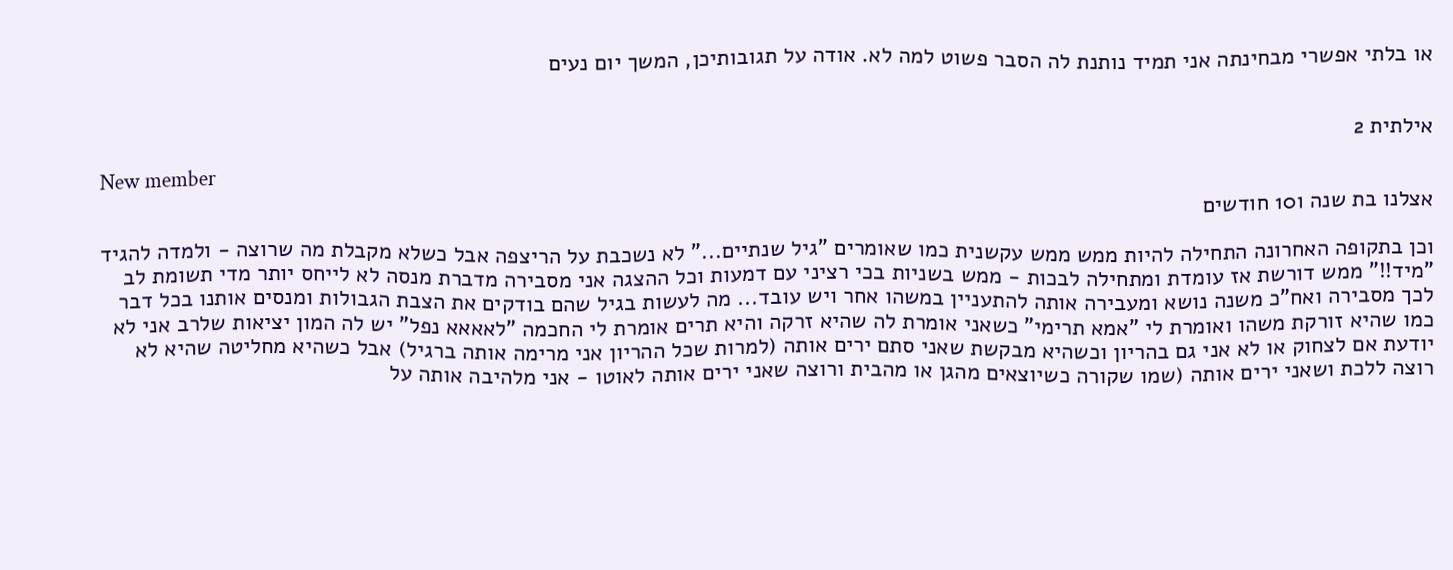או בלתי אפשרי מבחינתה אני תמיד נותנת לה הסבר פשוט למה לא. אודה על תגובותיכן, המשך יום נעים


אילתית 2

New member
אצלנו בת שנה ו10 חודשים

וכן בתקופה האחרונה התחילה להיות ממש ממש עקשנית כמו שאומרים "גיל שנתיים..." לא נשכבת על הריצפה אבל כשלא מקבלת מה שרוצה - ולמדה להגיד "מיד!!" ממש דורשת אז עומדת ומתחילה לבכות - ממש בשניות בכי רציני עם דמעות וכל ההצגה אני מסבירה מדברת מנסה לא לייחס יותר מדי תשומת לב לכך מסבירה ואח"כ משנה נושא ומעבירה אותה להתעניין במשהו אחר ויש עובד... מה לעשות בגיל שהם בודקים את הצבת הגבולות ומנסים אותנו בכל דבר כמו שהיא זורקת משהו ואומרת לי "אמא תרימי" כשאני אומרת לה שהיא זרקה והיא תרים אומרת לי החכמה "לאאאא נפל" יש לה המון יציאות שלרב אני לא יודעת אם לצחוק או לא אני גם בהריון וכשהיא מבקשת שאני סתם ירים אותה (למרות שכל ההריון אני מרימה אותה ברגיל) אבל כשהיא מחליטה שהיא לא רוצה ללכת ושאני ירים אותה (שמו שקורה כשיוצאים מהגן או מהבית ורוצה שאני ירים אותה לאוטו - אני מלהיבה אותה על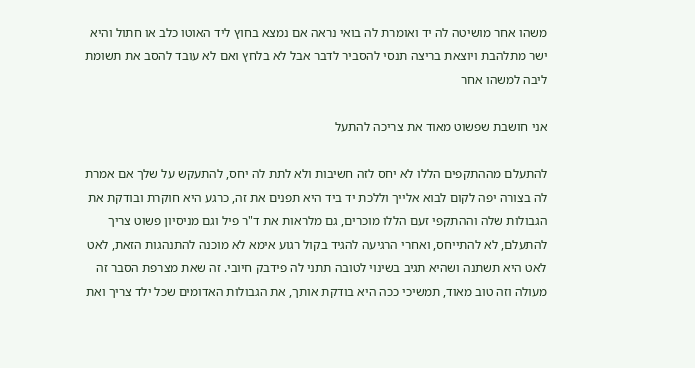משהו אחר מושיטה לה יד ואומרת לה בואי נראה אם נמצא בחוץ ליד האוטו כלב או חתול והיא ישר מתלהבת ויוצאת בריצה תנסי להסביר לדבר אבל לא בלחץ ואם לא עובד להסב את תשומת ליבה למשהו אחר

אני חושבת שפשוט מאוד את צריכה להתעל

להתעלם מההתקפים הללו לא יחס לזה חשיבות ולא לתת לה יחס, להתעקש על שלך אם אמרת לה בצורה יפה לקום לבוא אלייך וללכת יד ביד היא תפנים את זה, כרגע היא חוקרת ובודקת את הגבולות שלה וההתקפי זעם הללו מוכרים, גם מלראות את ד"ר פיל וגם מניסיון פשוט צריך להתעלם, לא להתייחס, ואחרי הרגיעה להגיד בקול רגוע אימא לא מוכנה להתנהגות הזאת, לאט לאט היא תשתנה ושהיא תגיב בשינוי לטובה תתני לה פידבק חיובי. זה שאת מצרפת הסבר זה מעולה וזה טוב מאוד, תמשיכי ככה היא בודקת אותך, את הגבולות האדומים שכל ילד צריך ואת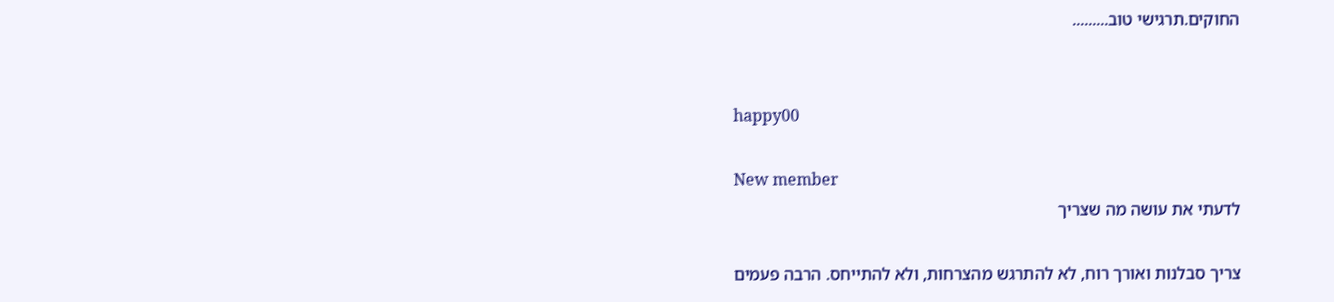החוקים.תרגישי טוב.........


happy00

New member
לדעתי את עושה מה שצריך

צריך סבלנות ואורך רוח, לא להתרגש מהצרחות, ולא להתייחס. הרבה פעמים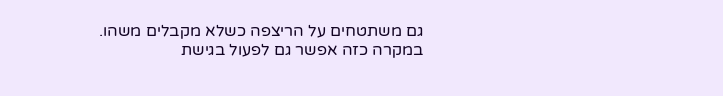גם משתטחים על הריצפה כשלא מקבלים משהו. במקרה כזה אפשר גם לפעול בגישת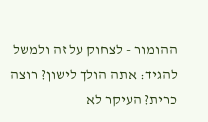ההומור - לצחוק על זה ולמשל להגיד: אתה הולך לישון? רוצה כרית? העיקר לא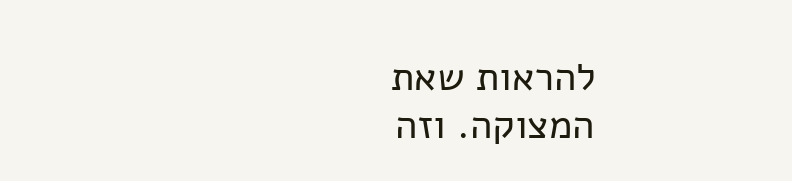להראות שאת המצוקה. וזה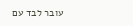עובר לבד עם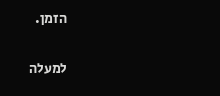הזמן.

למעלה